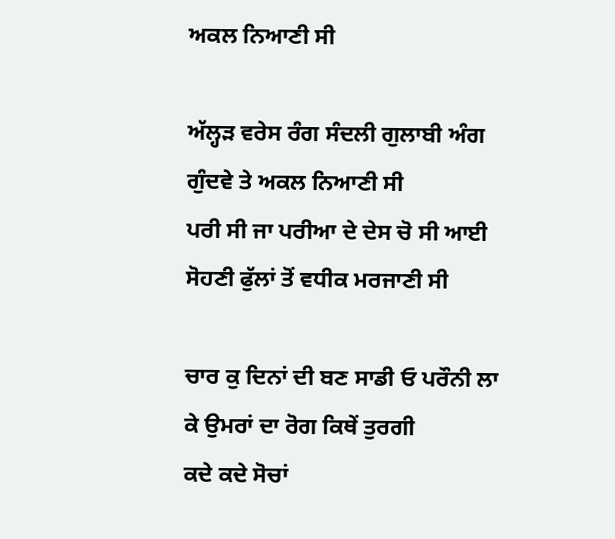ਅਕਲ ਨਿਆਣੀ ਸੀ

ਅੱਲ੍ਹੜ ਵਰੇਸ ਰੰਗ ਸੰਦਲੀ ਗੁਲਾਬੀ ਅੰਗ ਗੁੰਦਵੇ ਤੇ ਅਕਲ ਨਿਆਣੀ ਸੀ
ਪਰੀ ਸੀ ਜਾ ਪਰੀਆ ਦੇ ਦੇਸ ਚੋ ਸੀ ਆਈ ਸੋਹਣੀ ਫੁੱਲਾਂ ਤੋਂ ਵਧੀਕ ਮਰਜਾਣੀ ਸੀ

ਚਾਰ ਕੁ ਦਿਨਾਂ ਦੀ ਬਣ ਸਾਡੀ ਓ ਪਰੌਨੀ ਲਾ ਕੇ ਉਮਰਾਂ ਦਾ ਰੋਗ ਕਿਥੇਂ ਤੁਰਗੀ
ਕਦੇ ਕਦੇ ਸੋਚਾਂ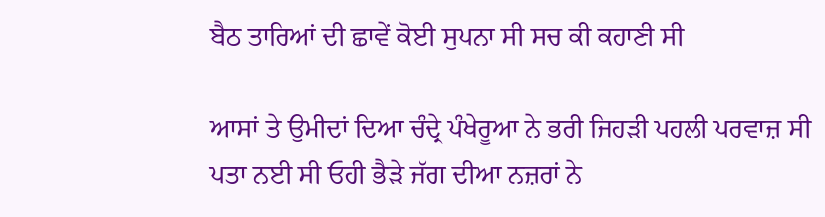ਬੈਠ ਤਾਰਿਆਂ ਦੀ ਛਾਵੇਂ ਕੋਈ ਸੁਪਨਾ ਸੀ ਸਚ ਕੀ ਕਹਾਣੀ ਸੀ

ਆਸਾਂ ਤੇ ਉਮੀਦਾਂ ਦਿਆ ਚੰਦ੍ਰੇ ਪੰਖੇਰੂਆ ਨੇ ਭਰੀ ਜਿਹੜੀ ਪਹਲੀ ਪਰਵਾਜ਼ ਸੀ
ਪਤਾ ਨਈ ਸੀ ਓਹੀ ਭੈੜੇ ਜੱਗ ਦੀਆ ਨਜ਼ਰਾਂ ਨੇ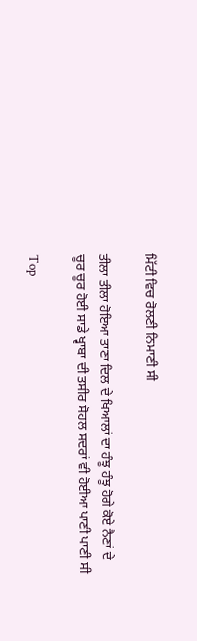ਮਿੱਟੀ ਵਿਚ ਰੋਲਣੀ ਨਿਮਾਣੀ ਸੀ

ਤੀਲਾ ਤੀਲਾ ਹੋਇਆ ਤਾਣਾ ਦਿਲ ਦੇ ਖਿਆਲਾਂ ਦਾ ਹੰਝੂ ਹੰਝੂ ਹੋਗੇ ਕੋਏ ਨੈਣਾਂ ਦੇ
ਚੂਰ ਚੂਰ ਹੋਈ ਸਾਡੇ ਖ੍ਵਾਬਾ ਦੀ ਤਸੀਰ ਸੋਹਲ ਸਦਰਾਂ ਵੀ ਹੋਈਆ ਪਾਣੀ ਪਾਣੀ ਸੀ

Top